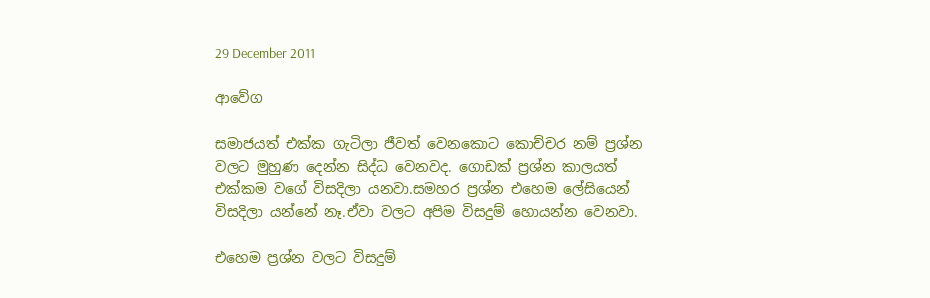29 December 2011

ආවේග

සමාජයත් එක්ක ගැටිලා ජීවත් වෙනකොට කොච්චර නම් ප්‍රශ්න වලට මුහුණ දෙන්න සිද්ධ වෙනවද. ගොඩක් ප්‍රශ්න කාලයත් එක්කම වගේ විසදිලා යනවා.සමහර ප්‍රශ්න එහෙම ලේසියෙන් විසදිලා යන්නේ නෑ.ඒවා වලට අපිම විසදුම් හොයන්න වෙනවා.

එහෙම ප්‍රශ්න වලට විසදුම්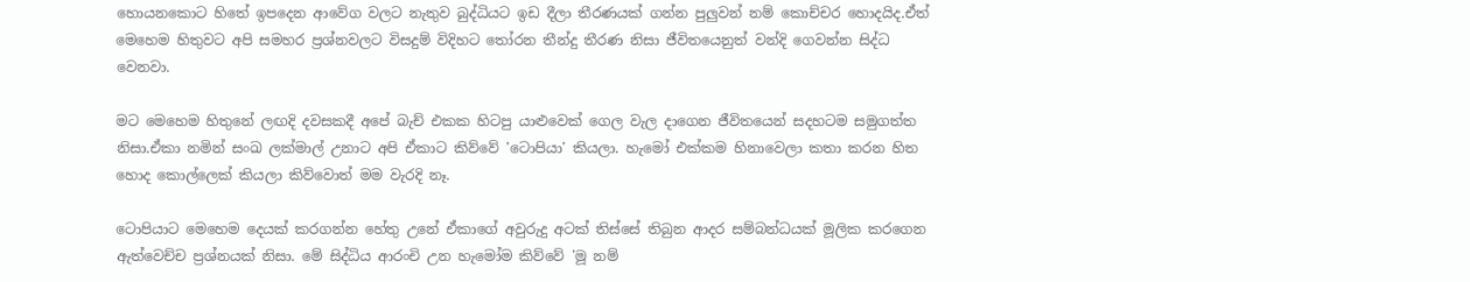හොයනකොට හිතේ ඉපදෙන ආවේග වලට නැතුව බුද්ධියට ඉඩ දීලා තීරණයක් ගන්න පුලුවන් නම් කොච්චර හොදයිද.ඒත් මෙහෙම හිතුවට අපි සමහර ප්‍රශ්නවලට විසදුම් විදිහට තෝරන තීන්දු තීරණ නිසා ජීවිතයෙනුත් වන්දි ගෙවන්න සිද්ධ වෙනවා.

මට මෙහෙම හිතුනේ ලඟදි දවසකදී අපේ බැච් එකක හිටපු යාළුවෙක් ගෙල වැල දාගෙන ජීවිතයෙන් සදහටම සමුගත්ත නිසා.ඒකා නමින් සංඛ ලක්මාල් උනාට අපි ඒකාට කිව්වේ 'ටොපියා' කියලා. හැමෝ එක්කම හිනාවෙලා කතා කරන හිත හොද කොල්ලෙක් කියලා කිව්වොත් මම වැරදි නෑ.

ටොපියාට මෙහෙම දෙයක් කරගන්න හේතු උනේ ඒකාගේ අවුරුදු අටක් තිස්සේ තිබුන ආදර සම්බන්ධයක් මූලික කරගෙන ඇත්වෙච්ච ප්‍රශ්නයක් නිසා. මේ සිද්ධිය ආරංචි උන හැමෝම කිව්වේ 'මූ නම්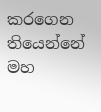කරගෙන තියෙන්නේ මහ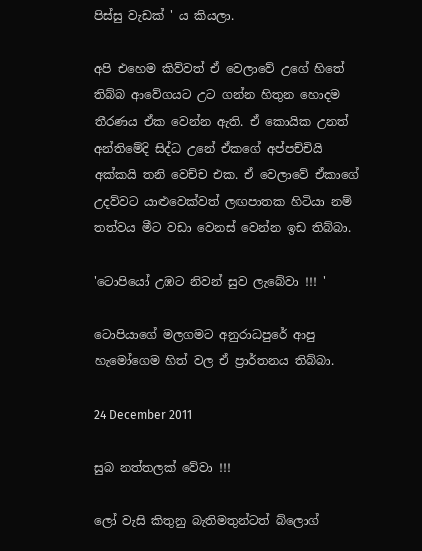පිස්සු වැඩක් ' ය කියලා.

අපි එහෙම කිව්වත් ඒ වෙලාවේ උගේ හිතේ තිබ්බ ආවේගයට උට ගන්න හිතුන හොදම තීරණය ඒක වෙන්න ඇති. ඒ කොයික උනත් අන්තිමේදි සිද්ධ උනේ ඒකගේ අප්පච්චියි අක්කයි තනි වෙච්ච එක. ඒ වෙලාවේ ඒකාගේ උදව්වට යාළුවෙක්වත් ලඟපාතක හිටියා නම් තත්වය මීට වඩා වෙනස් වෙන්න ඉඩ තිබ්බා.

'ටොපියෝ උඹට නිවන් සුව ලැබේවා !!! '

ටොපියාගේ මලගමට අනුරාධපුරේ ආපු හැමෝගෙම හිත් වල ඒ ප්‍රාර්තනය තිබ්බා.

24 December 2011

සුබ නත්තලක් වේවා !!!

ලෝ වැසි කිතුනු බැතිමතුන්ටත් බ්ලොග්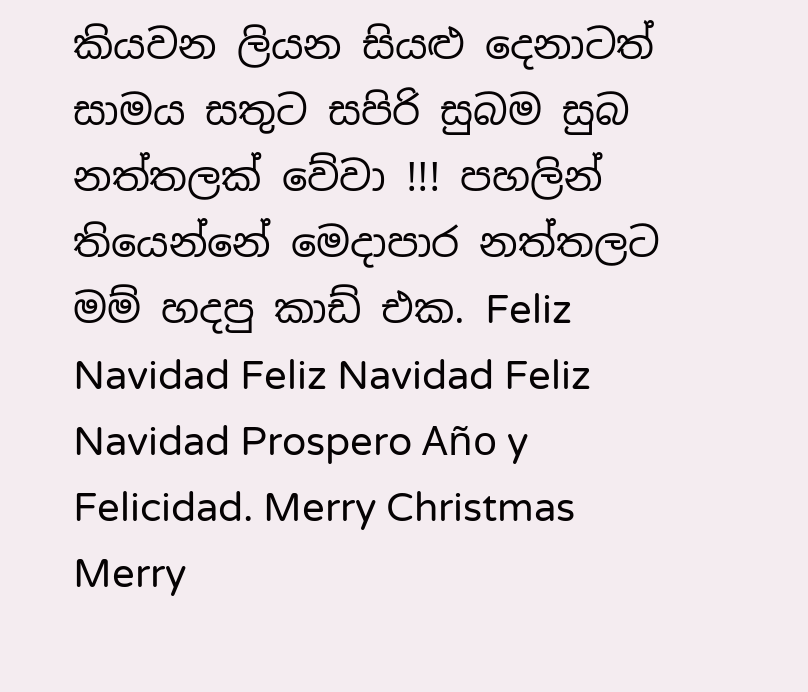කියවන ලියන සියළු දෙනාටත් සාමය සතුට සපිරි සුබම සුබ නත්තලක් වේවා !!! පහලින් තියෙන්නේ මෙදාපාර නත්තලට මම් හදපු කාඩ් එක. Feliz Navidad Feliz Navidad Feliz Navidad Prospero Año y Felicidad. Merry Christmas Merry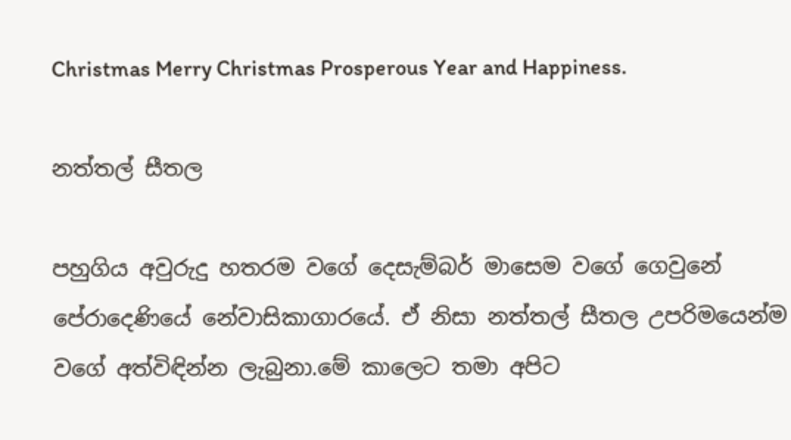Christmas Merry Christmas Prosperous Year and Happiness.

නත්තල් සීතල

පහුගිය අවුරුදු හතරම වගේ දෙසැම්බර් මාසෙම වගේ ගෙවුනේ පේරාදෙණියේ නේවාසිකාගාරයේ. ඒ නිසා නත්තල් සීතල උපරිමයෙන්ම වගේ අත්විඳින්න ලැබුනා.මේ කාලෙට තමා අපිට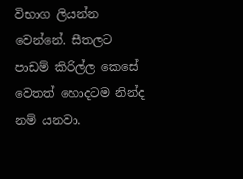විභාග ලියන්න වෙන්නේ. සීතලට පාඩම් කිරිල්ල කෙසේ වෙතත් හොදටම නින්ද නම් යනවා.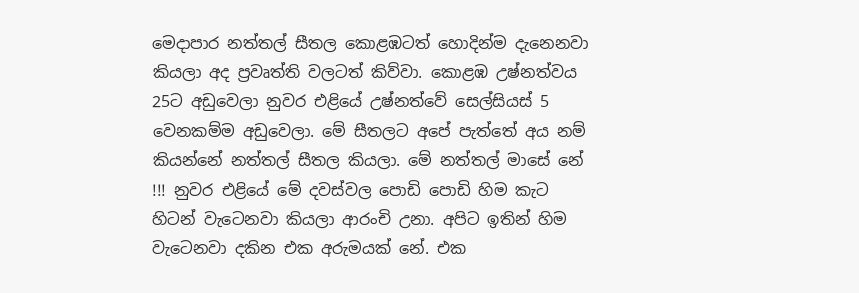මෙදාපාර නත්තල් සීතල කොළඹටත් හොදින්ම දැනෙනවා කියලා අද ප්‍රවෘත්ති වලටත් කිව්වා. කොළඹ උෂ්නත්වය 25ට අඩුවෙලා නුවර එළියේ උෂ්නත්වේ සෙල්සියස් 5 වෙනකම්ම අඩුවෙලා. මේ සීතලට අපේ පැත්තේ අය නම් කියන්නේ නත්තල් සීතල කියලා. මේ නත්තල් මාසේ නේ !!! නුවර එළියේ මේ දවස්වල පොඩි පොඩි හිම කැට හිටන් වැටෙනවා කියලා ආරංචි උනා. අපිට ඉතින් හිම වැටෙනවා දකින එක අරුමයක් නේ. එක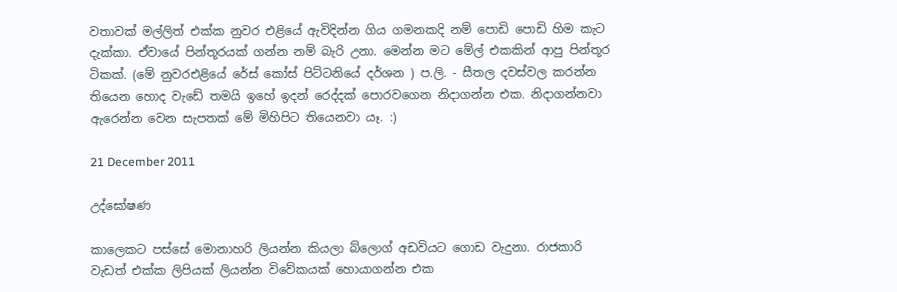වතාවක් මල්ලිත් එක්ක නුවර එළියේ ඇවිදින්න ගිය ගමනකදි නම් පොඩි පොඩි හිම කැට දැක්කා. ඒවායේ පින්තූරයක් ගන්න නම් බැරි උනා. මෙන්න මට මේල් එකකින් ආපු පින්තූර ටිකක්. (මේ නුවරඑළියේ රේස් කෝස් පිට්ටනියේ දර්ශන ) ප.ලි. - සීතල දවස්වල කරන්න තියෙන හොද වැඩේ තමයි ඉහේ ඉදන් රෙද්දක් පොරවගෙන නිදාගන්න එක. නිදාගන්නවා ඇරෙන්න වෙන සැපතක් මේ මිහිපිට තියෙනවා යෑ. :)

21 December 2011

උද්ඝෝෂණ

කාලෙකට පස්සේ මොනාහරි ලියන්න කියලා බ්ලොග් අඩවියට ගොඩ වැදුනා. රාජකාරි වැඩත් එක්ක ලිපියක් ලියන්න විවේකයක් හොයාගන්න එක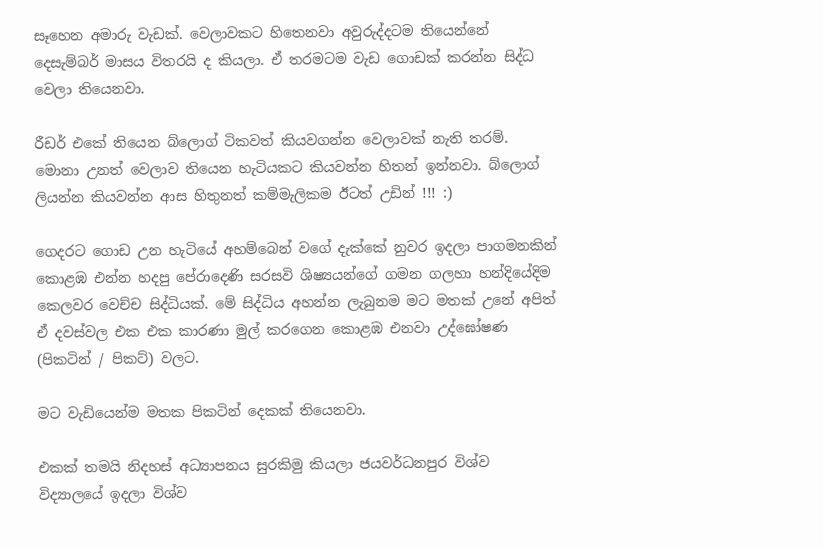සෑහෙන අමාරු වැඩක්. වෙලාවකට හිතෙනවා අවුරුද්දටම තියෙන්නේ දෙසැම්බර් මාසය විතරයි ද කියලා. ඒ තරමටම වැඩ ගොඩක් කරන්න සිද්ධ වෙලා තියෙනවා.

රීඩර් එකේ තියෙන බ්ලොග් ටිකවත් කියවගන්න වෙලාවක් නැති තරම්. මොනා උනත් වෙලාව තියෙන හැටියකට කියවන්න හිතන් ඉන්නවා. බ්ලොග් ලියන්න කියවන්න ආස හිතුනත් කම්මැලිකම ඊටත් උඩින් !!! :)

ගෙදරට ගොඩ උන හැටියේ අහම්බෙන් වගේ දැක්කේ නුවර ඉදලා පාගමනකින් කොළඹ එන්න හදපු පේරාදෙණි සරසවි ශිෂ්‍යයන්ගේ ගමන ගලහා හන්දියේදිම කෙලවර වෙච්ච සිද්ධියක්. මේ සිද්ධිය අහන්න ලැබුනම මට මතක් උනේ අපිත් ඒ දවස්වල එක එක කාරණා මුල් කරගෙන කොළඹ එනවා උද්ඝෝෂණ (පිකටින් / පිකට්) වලට.

මට වැඩියෙන්ම මතක පිකටින් දෙකක් තියෙනවා.

එකක් තමයි නිදහස් අධ්‍යාපනය සුරකිමු කියලා ජයවර්ධනපුර විශ්ව විද්‍යාලයේ ඉදලා විශ්ව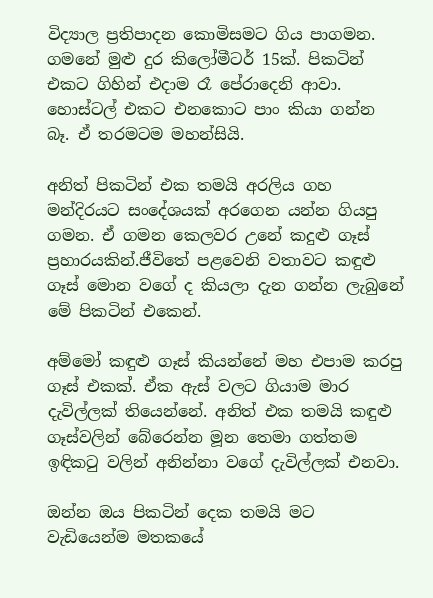විද්‍යාල ප්‍රතිපාදන කොමිසමට ගිය පාගමන. ගමනේ මුළු දුර කිලෝමීටර් 15ක්. පිකටින් එකට ගිහින් එදාම රෑ පේරාදෙනි ආවා. හොස්ටල් එකට එනකොට පාං කියා ගන්න බෑ. ඒ තරමටම මහන්සියි.

අනිත් පිකටින් එක තමයි අරලිය ගහ මන්දිරයට සංදේශයක් අරගෙන යන්න ගියපු ගමන. ඒ ගමන කෙලවර උනේ කදුළු ගෑස් ප්‍රහාරයකින්.ජීවිතේ පළවෙනි වතාවට කඳුළු ගෑස් මොන වගේ ද කියලා දැන ගන්න ලැබුනේ මේ පිකටින් එකෙන්.

අම්මෝ කඳුළු ගෑස් කියන්නේ මහ එපාම කරපු ගෑස් එකක්. ඒක ඇස් වලට ගියාම මාර දැවිල්ලක් තියෙන්නේ. අනිත් එක තමයි කඳුළු ගෑස්වලින් බේරෙන්න මූන තෙමා ගත්තම ඉඳිකටු වලින් අනින්නා වගේ දැවිල්ලක් එනවා.

ඔන්න ඔය පිකටින් දෙක තමයි මට වැඩියෙන්ම මතකයේ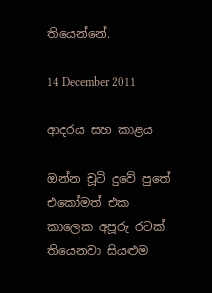තියෙන්නේ.

14 December 2011

ආදරය සහ කාළය

ඔන්න චූටි දුවේ පුතේ එකෝමත් එක කාලෙක අපූරු රටක් තියෙනවා සියළුම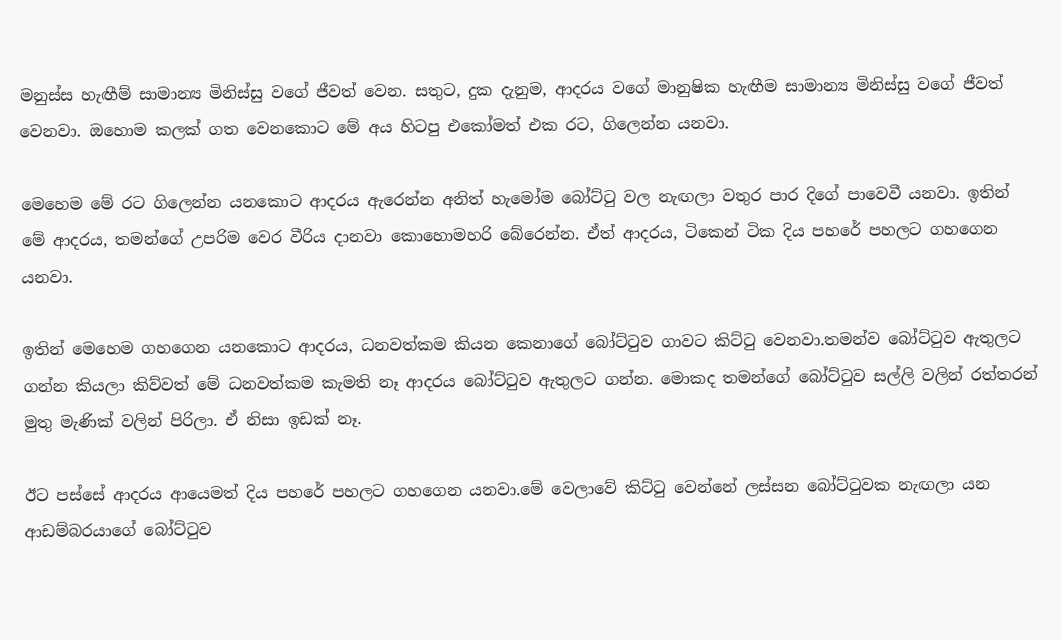මනුස්ස හැඟීම් සාමාන්‍ය මිනිස්සු වගේ ජීවත් වෙන. සතුට, දුක දැනුම, ආදරය වගේ මානුෂික හැඟීම සාමාන්‍ය මිනිස්සු වගේ ජීවත් වෙනවා. ඔහොම කලක් ගත වෙනකොට මේ අය හිටපු එකෝමත් එක රට, ගිලෙන්න යනවා.

මෙහෙම මේ රට ගිලෙන්න යනකොට ආදරය ඇරෙන්න අනිත් හැමෝම බෝට්ටු වල නැඟලා වතුර පාර දිගේ පාවෙවී යනවා. ඉතින් මේ ආදරය, තමන්ගේ උපරිම වෙර වීරිය දානවා කොහොමහරි බේරෙන්න. ඒත් ආදරය, ටිකෙන් ටික දිය පහරේ පහලට ගහගෙන යනවා.

ඉතින් මෙහෙම ගහගෙන යනකොට ආදරය, ධනවත්කම කියන කෙනාගේ බෝට්ටුව ගාවට කිට්ටු වෙනවා.තමන්ව බෝට්ටුව ඇතුලට ගන්න කියලා කිව්වත් මේ ධනවත්කම කැමති නෑ ආදරය බෝට්ටුව ඇතුලට ගන්න. මොකද තමන්ගේ බෝට්ටුව සල්ලි වලින් රත්තරන් මුතු මැණික් වලින් පිරිලා. ඒ නිසා ඉඩක් නෑ.

ඊට පස්සේ ආදරය ආයෙමත් දිය පහරේ පහලට ගහගෙන යනවා.මේ වෙලාවේ කිට්ටු වෙන්නේ ලස්සන බෝට්ටුවක නැඟලා යන ආඩම්බරයාගේ බෝට්ටුව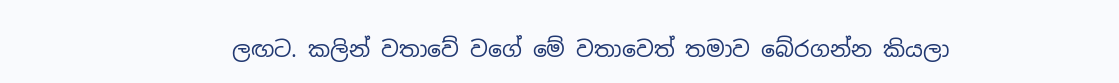ලඟට. කලින් වතාවේ වගේ මේ වතාවෙත් තමාව බේරගන්න කියලා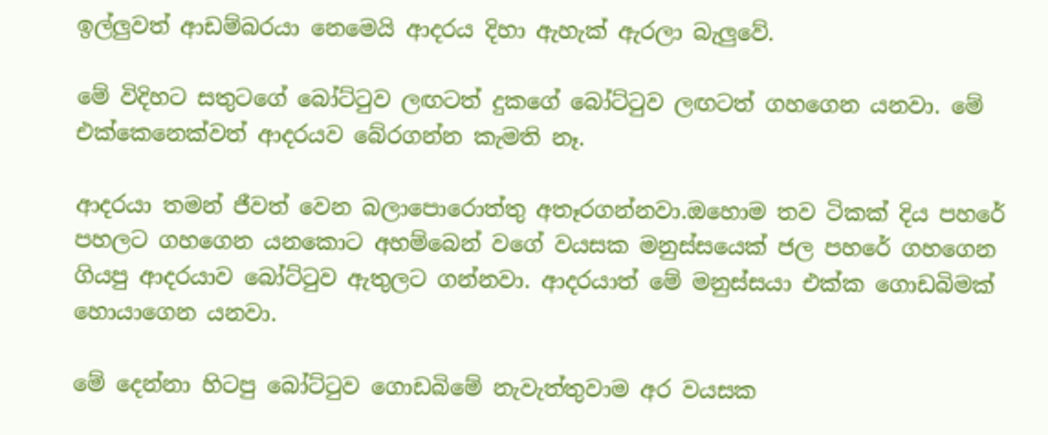ඉල්ලුවත් ආඩම්බරයා නෙමෙයි ආදරය දිහා ඇහැක් ඇරලා බැලුවේ.

මේ විදිහට සතුටගේ බෝට්ටුව ලඟටත් දුකගේ බෝට්ටුව ලඟටත් ගහගෙන යනවා. මේ එක්කෙනෙක්වත් ආදරයව බේරගන්න කැමති නෑ.

ආදරයා තමන් ජීවත් වෙන බලාපොරොත්තු අතෑරගන්නවා.ඔහොම තව ටිකක් දිය පහරේ පහලට ගහගෙන යනකොට අහම්බෙන් වගේ වයසක මනුස්සයෙක් ජල පහරේ ගහගෙන ගියපු ආදරයාව බෝට්ටුව ඇතුලට ගන්නවා. ආදරයාත් මේ මනුස්සයා එක්ක ගොඩබිමක් හොයාගෙන යනවා.

මේ දෙන්නා හිටපු බෝට්ටුව ගොඩබිමේ නැවැත්තුවාම අර වයසක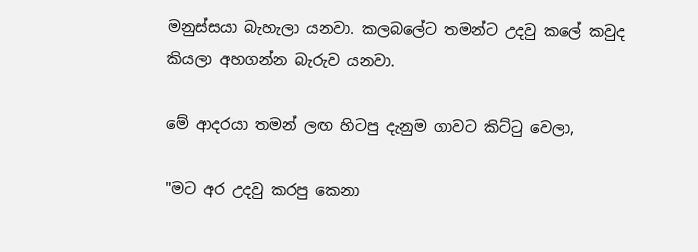මනුස්සයා බැහැලා යනවා. කලබලේට තමන්ට උදවු කලේ කවුද කියලා අහගන්න බැරුව යනවා.

මේ ආදරයා තමන් ලඟ හිටපු දැනුම ගාවට කිට්ටු වෙලා,

"මට අර උදවු කරපු කෙනා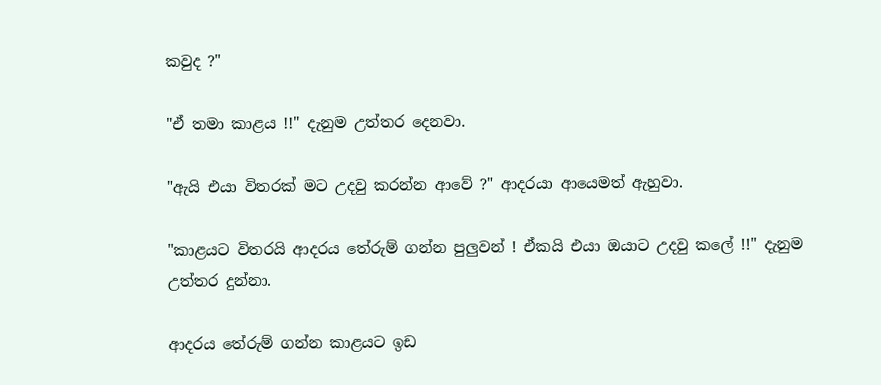කවුද ?"

"ඒ තමා කාළය !!" දැනුම උත්තර දෙනවා.

"ඇයි එයා විතරක් මට උදවු කරන්න ආවේ ?" ආදරයා ආයෙමත් ඇහුවා.

"කාළයට විතරයි ආදරය තේරුම් ගන්න පුලුවන් ! ඒකයි එයා ඔයාට උදවු කලේ !!" දැනුම උත්තර දුන්නා.

ආදරය තේරුම් ගන්න කාළයට ඉඩ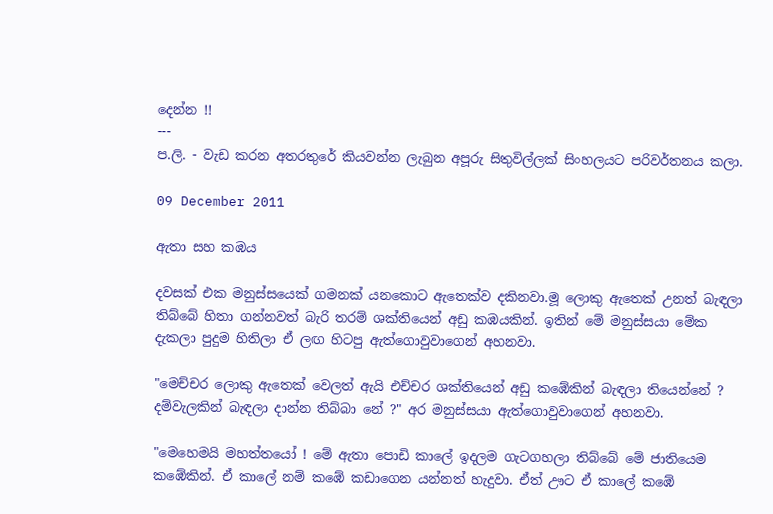දෙන්න !!
---
ප.ලි. - වැඩ කරන අතරතුරේ කියවන්න ලැබුන අපූරු සිතුවිල්ලක් සිංහලයට පරිවර්තනය කලා.

09 December 2011

ඇතා සහ කඹය

දවසක් එක මනුස්සයෙක් ගමනක් යනකොට ඇතෙක්ව දකිනවා.මූ ලොකු ඇතෙක් උනත් බැඳලා තිබ්බේ හිතා ගන්නවත් බැරි තරම් ශක්තියෙන් අඩු කඹයකින්. ඉතින් මේ මනුස්සයා මේක දැකලා පුදුම හිතිලා ඒ ලඟ හිටපු ඇත්ගොවුවාගෙන් අහනවා.

"මෙච්චර ලොකු ඇතෙක් වෙලත් ඇයි එච්චර ශක්තියෙන් අඩු කඹේකින් බැඳලා තියෙන්නේ ? දම්වැලකින් බැඳලා දාන්න තිබ්බා නේ ?" අර මනුස්සයා ඇත්ගොවුවාගෙන් අහනවා.

"මෙහෙමයි මහත්තයෝ ! මේ ඇතා පොඩි කාලේ ඉදලම ගැටගහලා තිබ්බේ මේ ජාතියෙම කඹේකින්. ඒ කාලේ නම් කඹේ කඩාගෙන යන්නත් හැදුවා. ඒත් ඌට ඒ කාලේ කඹේ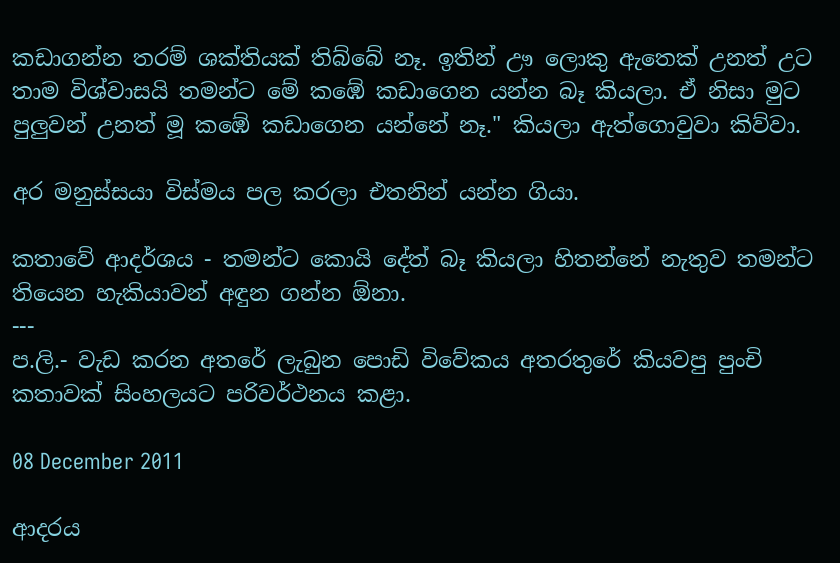කඩාගන්න තරම් ශක්තියක් තිබ්බේ නෑ. ඉතින් ඌ ලොකු ඇතෙක් උනත් උට තාම විශ්වාසයි තමන්ට මේ කඹේ කඩාගෙන යන්න බෑ කියලා. ඒ නිසා මුට පුලුවන් උනත් මූ කඹේ කඩාගෙන යන්නේ නෑ." කියලා ඇත්ගොවුවා කිව්වා.

අර මනුස්සයා විස්මය පල කරලා එතනින් යන්න ගියා.

කතාවේ ආදර්ශය - තමන්ට කොයි දේත් බෑ කියලා හිතන්නේ නැතුව තමන්ට තියෙන හැකියාවන් අඳුන ගන්න ඕනා.
---
ප.ලි.- වැඩ කරන අතරේ ලැබුන පොඩි විවේකය අතරතුරේ කියවපු පුංචි කතාවක් සිංහලයට පරිවර්ථනය කළා.

08 December 2011

ආදරය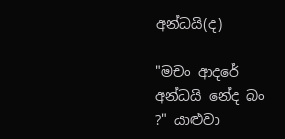අන්ධයි(ද)

"මචං ආදරේ අන්ධයි නේද බං ?" යාළුවා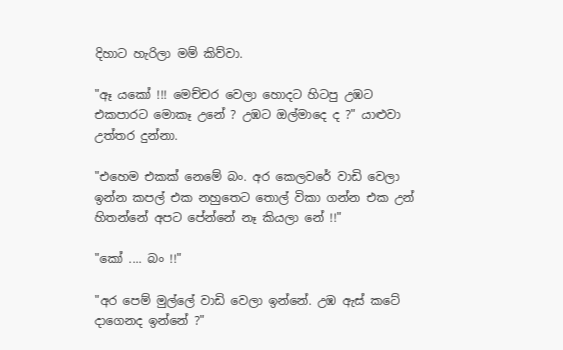දිහාට හැරිලා මම් කිව්වා.

"ඈ යකෝ !!! මෙච්චර වෙලා හොදට හිටපු උඹට එකපාරට මොකෑ උනේ ? උඹට ඔල්මාදෙ ද ?" යාළුවා උත්තර දුන්නා.

"එහෙම එකක් නෙමේ බං. අර කෙලවරේ වාඩි වෙලා ඉන්න කපල් එක නහුතෙට තොල් විකා ගන්න එක උන් හිතන්නේ අපට පේන්නේ නෑ කියලා නේ !!"

"කෝ .... බං !!"

"අර පෙම් මුල්ලේ වාඩි වෙලා ඉන්නේ. උඹ ඇස් කටේ දාගෙනද ඉන්නේ ?"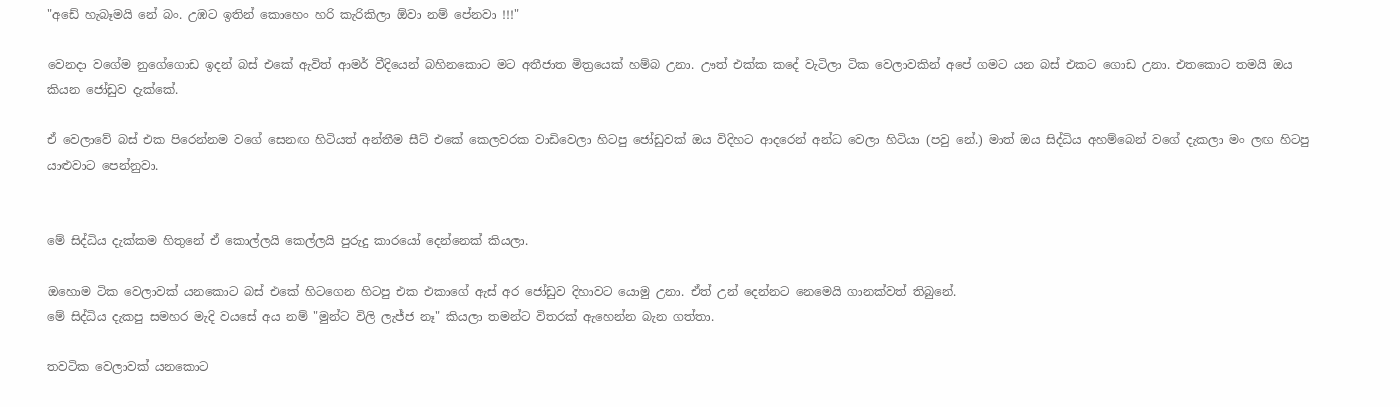"අඩේ හැබෑමයි නේ බං. උඹට ඉතින් කොහෙං හරි කැරිකිලා ඕවා නම් පේනවා !!!"

වෙනදා වගේම නුගේගොඩ ඉදන් බස් එකේ ඇවිත් ආමර් වීදියෙන් බහිනකොට මට අතීජාත මිත්‍රයෙක් හම්බ උනා. ඌත් එක්ක කදේ වැටිලා ටික වෙලාවකින් අපේ ගමට යන බස් එකට ගොඩ උනා. එතකොට තමයි ඔය කියන ජෝඩුව දැක්කේ.

ඒ වෙලාවේ බස් එක පිරෙන්නම වගේ සෙනඟ හිටියත් අන්තීම සීට් එකේ කෙලවරක වාඩිවෙලා හිටපු ජෝඩුවක් ඔය විදිහට ආදරෙන් අන්ධ වෙලා හිටියා (පවු නේ.) මාත් ඔය සිද්ධිය අහම්බෙන් වගේ දැකලා මං ලඟ හිටපු යාළුවාට පෙන්නුවා.


මේ සිද්ධිය දැක්කම හිතුනේ ඒ කොල්ලයි කෙල්ලයි පුරුදු කාරයෝ දෙන්නෙක් කියලා.

ඔහොම ටික වෙලාවක් යනකොට බස් එකේ හිටගෙන හිටපු එක එකාගේ ඇස් අර ජෝඩුව දිහාවට යොමු උනා. ඒත් උන් දෙන්නට නෙමෙයි ගානක්වත් තිබුනේ.
මේ සිද්ධිය දැකපු සමහර මැදි වයසේ අය නම් "මුන්ට විලි ලැජ්ජ නෑ" කියලා තමන්ට විතරක් ඇහෙන්න බැන ගත්තා.

තවටික වෙලාවක් යනකොට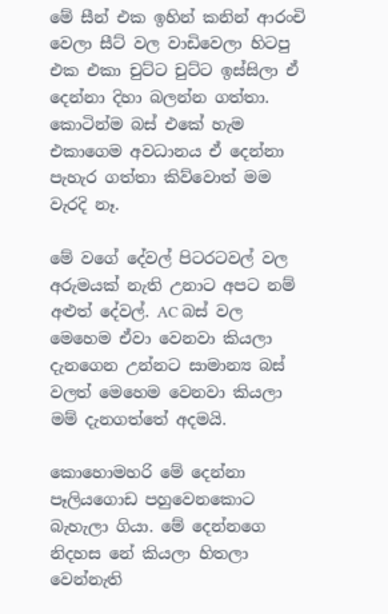මේ සීන් එක ඉහින් කනින් ආරංචි වෙලා සීට් වල වාඩිවෙලා හිටපු එක එකා චුට්ට චුට්ට ඉස්සිලා ඒ දෙන්නා දිහා බලන්න ගත්තා.
කොටින්ම බස් එකේ හැම එකාගෙම අවධානය ඒ දෙන්නා පැහැර ගත්තා කිව්වොත් මම වැරදි නෑ.

මේ වගේ දේවල් පිටරටවල් වල අරුමයක් නැති උනාට අපට නම් අළුත් දේවල්. AC බස් වල මෙහෙම ඒවා වෙනවා කියලා දැනගෙන උන්නට සාමාන්‍ය බස් වලත් මෙහෙම වෙනවා කියලා මම් දැනගත්තේ අදමයි.

කොහොමහරි මේ දෙන්නා පෑලියගොඩ පහුවෙනකොට බැහැලා ගියා. මේ දෙන්නගෙ නිදහස නේ කියලා හිතලා වෙන්නැති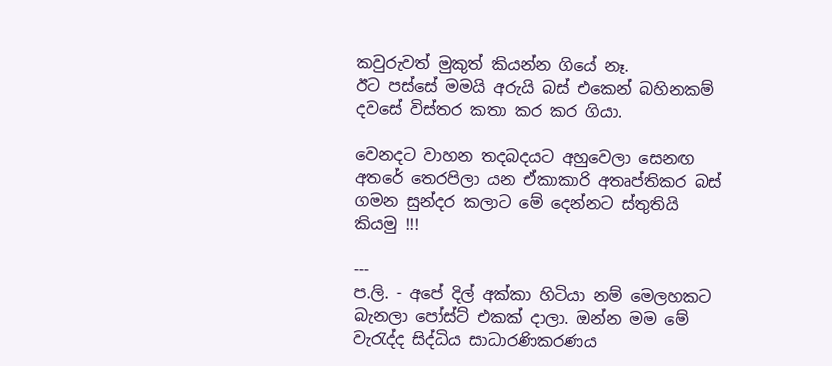කවුරුවත් මුකුත් කියන්න ගියේ නෑ.
ඊට පස්සේ මමයි අරුයි බස් එකෙන් බහිනකම් දවසේ විස්තර කතා කර කර ගියා.

වෙනදට වාහන තදබදයට අහුවෙලා සෙනඟ අතරේ තෙරපිලා යන ඒකාකාරි අතෘප්තිකර බස් ගමන සුන්දර කලාට මේ දෙන්නට ස්තුතියි කියමු !!!

---
ප.ලි. - අපේ දිල් අක්කා හිටියා නම් මෙලහකට බැනලා පෝස්ට් එකක් දාලා. ඔන්න මම මේ වැරැද්ද සිද්ධිය සාධාරණිකරණය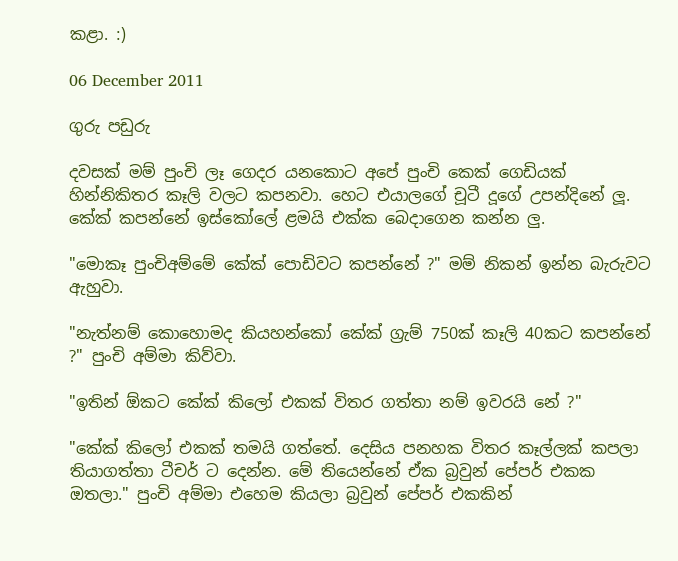කළා. :)

06 December 2011

ගුරු පඩුරු

දවසක් මම් පුංචි ලෑ ගෙදර යනකොට අපේ පුංචි කෙක් ගෙඩියක් හින්නිකිතර කෑලි වලට කපනවා. හෙට එයාලගේ චූටී දූගේ උපන්දිනේ ලූ. කේක් කපන්නේ ඉස්කෝලේ ළමයි එක්ක බෙදාගෙන කන්න ලු.

"මොකෑ පුංචිඅම්මේ කේක් පොඩිවට කපන්නේ ?" මම් නිකන් ඉන්න බැරුවට ඇහුවා.

"නැත්නම් කොහොමද කියහන්කෝ කේක් ග්‍රැම් 750ක් කෑලි 40කට කපන්නේ ?" පුංචි අම්මා කිව්වා.

"ඉතින් ඕකට කේක් කිලෝ එකක් විතර ගත්තා නම් ඉවරයි නේ ?"

"කේක් කිලෝ එකක් තමයි ගත්තේ. දෙසිය පනහක විතර කෑල්ලක් කපලා තියාගත්තා ටීචර් ට දෙන්න. මේ තියෙන්නේ ඒක බ්‍රවුන් පේපර් එකක ඔතලා." පුංචි අම්මා එහෙම කියලා බ්‍රවුන් පේපර් එකකින්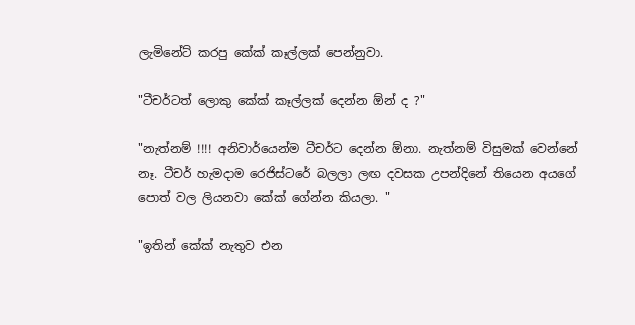ලැමිනේට් කරපු කේක් කෑල්ලක් පෙන්නුවා.

"ටීචර්ටත් ලොකු කේක් කෑල්ලක් දෙන්න ඕන් ද ?"

"නැත්නම් !!!! අනිවාර්යෙන්ම ටීචර්ට දෙන්න ඕනා. නැත්නම් විසුමක් වෙන්නේ නෑ. ටීචර් හැමදාම රෙජිස්ටරේ බලලා ලඟ දවසක උපන්දිනේ තියෙන අයගේ පොත් වල ලියනවා කේක් ගේන්න කියලා. "

"ඉතින් කේක් නැතුව එන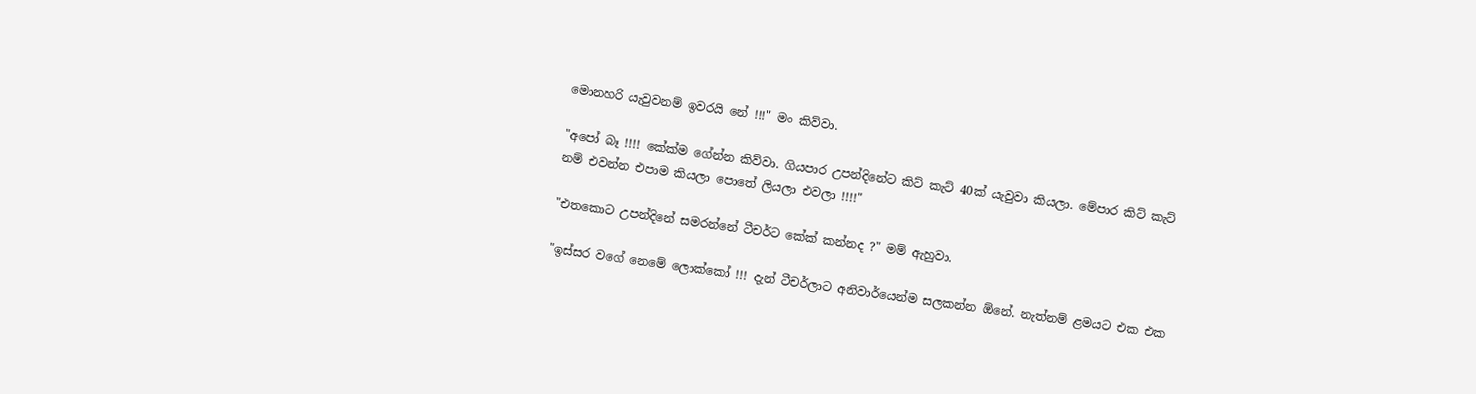මොනහරි යැවුවනම් ඉවරයි නේ !!!" මං කිව්වා.

"අපෝ බෑ !!!! කේක්ම ගේන්න කිව්වා. ගියපාර උපන්දිනේට කිට් කැට් 40ක් යැවුවා කියලා. මේපාර කිට් කැට් නම් එවන්න එපාම කියලා පොතේ ලියලා එවලා !!!!"

"එතකොට උපන්දිනේ සමරන්නේ ටීචර්ට කේක් කන්නද ?" මම් ඇහුවා.

"ඉස්සර වගේ නෙමේ ලොක්කෝ !!! දැන් ටීචර්ලාට අනිවාර්යෙන්ම සලකන්න ඕනේ. නැත්නම් ළමයට එක එක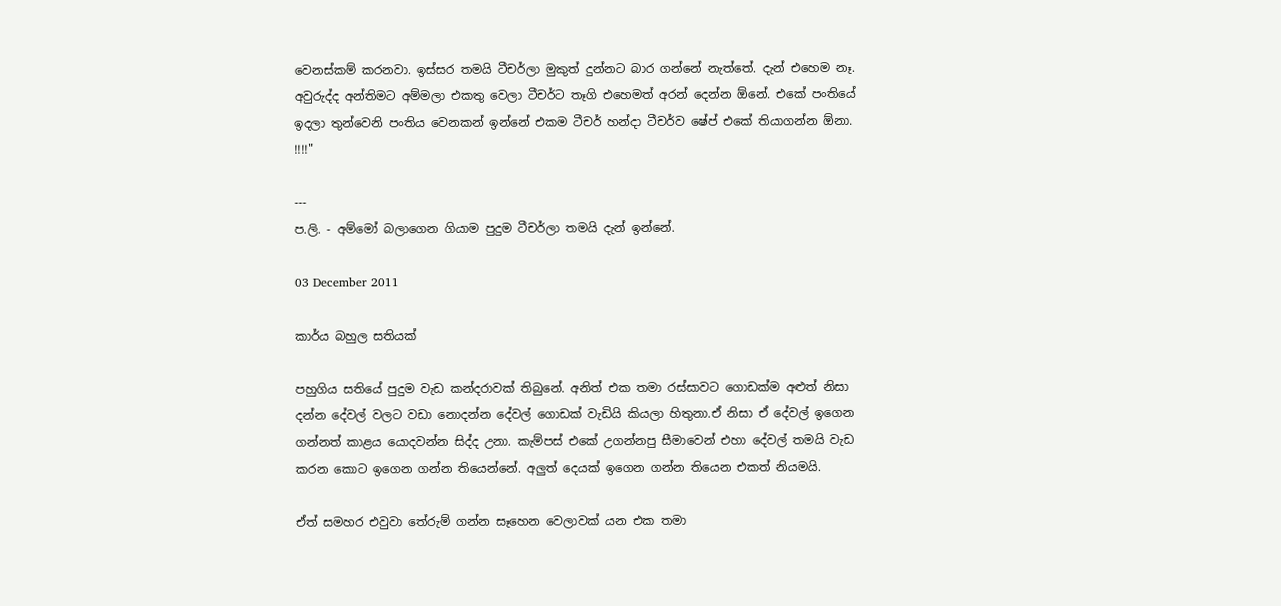වෙනස්කම් කරනවා. ඉස්සර තමයි ටීචර්ලා මුකුත් දුන්නට බාර ගන්නේ නැත්තේ. දැන් එහෙම නෑ. අවුරුද්ද අන්තිමට අම්මලා එකතු වෙලා ටීචර්ට තෑගි එහෙමත් අරන් දෙන්න ඕනේ. එකේ පංතියේ ඉදලා තුන්වෙනි පංතිය වෙනකන් ඉන්නේ එකම ටීචර් හන්දා ටීචර්ව ෂේප් එකේ තියාගන්න ඕනා. !!!!"

---
ප.ලි. - අම්මෝ බලාගෙන ගියාම පුදුම ටීචර්ලා තමයි දැන් ඉන්නේ.

03 December 2011

කාර්ය බහුල සතියක්

පහුගිය සතියේ පුදුම වැඩ කන්දරාවක් තිබුනේ. අනිත් එක තමා රස්සාවට ගොඩක්ම අළුත් නිසා දන්න දේවල් වලට වඩා නොදන්න දේවල් ගොඩක් වැඩියි කියලා හිතුනා.ඒ නිසා ඒ දේවල් ඉගෙන ගන්නත් කාළය යොදවන්න සිද්ද උනා. කැම්පස් එකේ උගන්නපු සීමාවෙන් එහා දේවල් තමයි වැඩ කරන කොට ඉගෙන ගන්න තියෙන්නේ. අලුත් දෙයක් ඉගෙන ගන්න තියෙන එකත් නියමයි.

ඒත් සමහර එවුවා තේරුම් ගන්න සෑහෙන වෙලාවක් යන එක තමා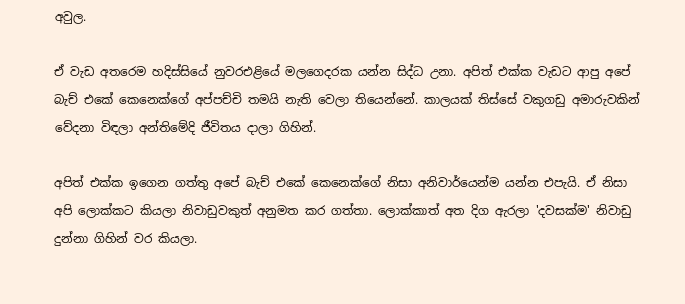අවුල.

ඒ වැඩ අතරෙම හදිස්සියේ නුවරඑළියේ මලගෙදරක යන්න සිද්ධ උනා. අපිත් එක්ක වැඩට ආපු අපේ බැච් එකේ කෙනෙක්ගේ අප්පච්චි තමයි නැති වෙලා තියෙන්නේ. කාලයක් තිස්සේ වකුගඩු අමාරුවකින් වේදනා විඳලා අන්තිමේදි ජීවිතය දාලා ගිහින්.

අපිත් එක්ක ඉගෙන ගත්තු අපේ බැච් එකේ කෙනෙක්ගේ නිසා අනිවාර්යෙන්ම යන්න එපැයි. ඒ නිසා අපි ලොක්කට කියලා නිවාඩුවකුත් අනුමත කර ගත්තා. ලොක්කාත් අත දිග ඇරලා 'දවසක්ම' නිවාඩු දුන්නා ගිහින් වර කියලා.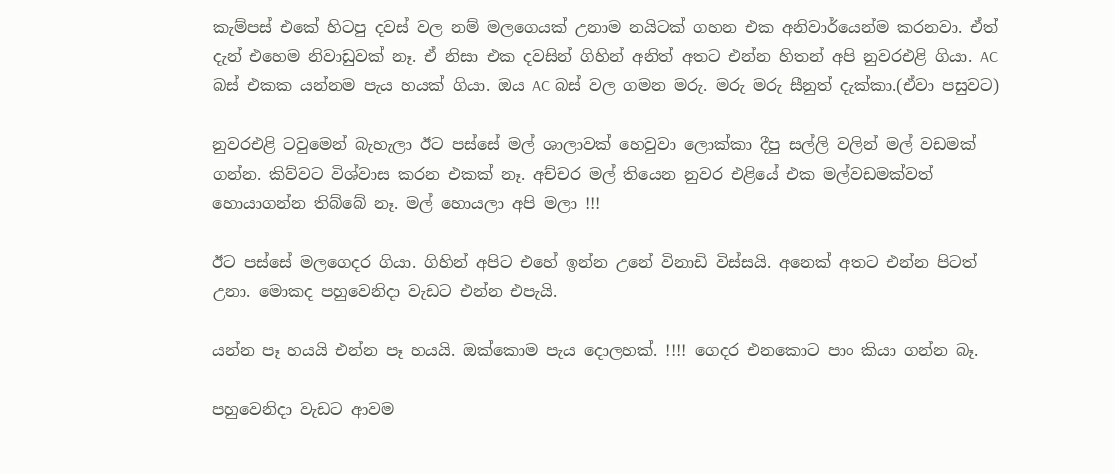කැම්පස් එකේ හිටපු දවස් වල නම් මලගෙයක් උනාම නයිටක් ගහන එක අනිවාර්යෙන්ම කරනවා. ඒත් දැන් එහෙම නිවාඩුවක් නෑ. ඒ නිසා එක දවසින් ගිහින් අනිත් අතට එන්න හිතන් අපි නුවරඑළි ගියා. AC බස් එකක යන්නම පැය හයක් ගියා. ඔය AC බස් වල ගමන මරු. මරු මරු සීනුත් දැක්කා.(ඒවා පසුවට)

නුවරඑළි ටවුමෙන් බැහැලා ඊට පස්සේ මල් ශාලාවක් හෙවුවා ලොක්කා දීපු සල්ලි වලින් මල් වඩමක් ගන්න. කිව්වට විශ්වාස කරන එකක් නෑ. අච්චර මල් තියෙන නුවර එළියේ එක මල්වඩමක්වත් හොයාගන්න තිබ්බේ නෑ. මල් හොයලා අපි මලා !!!

ඊට පස්සේ මලගෙදර ගියා. ගිහින් අපිට එහේ ඉන්න උනේ විනාඩි විස්සයි. අනෙක් අතට එන්න පිටත් උනා. මොකද පහුවෙනිදා වැඩට එන්න එපැයි.

යන්න පෑ හයයි එන්න පෑ හයයි. ඔක්කොම පැය දොලහක්. !!!! ගෙදර එනකොට පාං කියා ගන්න බෑ.

පහුවෙනිදා වැඩට ආවම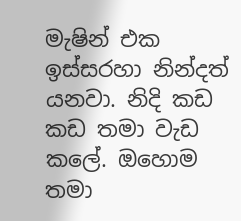මැෂින් එක ඉස්සරහා නින්දත් යනවා. නිදි කඩ කඩ තමා වැඩ කලේ. ඔහොම තමා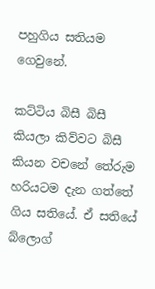පහුගිය සතියම ගෙවුනේ.

කට්ටිය බිසී බිසී කියලා කිව්වට බිසී කියන වචනේ තේරුම හරියටම දැන ගත්තේ ගිය සතියේ. ඒ සතියේ බ්ලොග්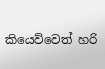කියෙව්වෙත් හරි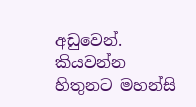අඩුවෙන්. කියවන්න හිතුනට මහන්සි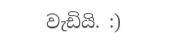වැඩියි. :)